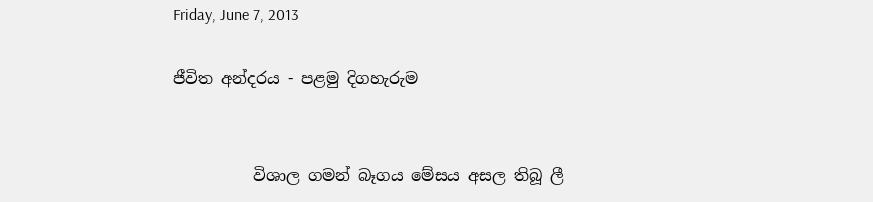Friday, June 7, 2013

ජීවිත අන්දරය - පළමු දිගහැරුම


          විශාල ගමන් බෑගය මේසය අසල තිබූ ලී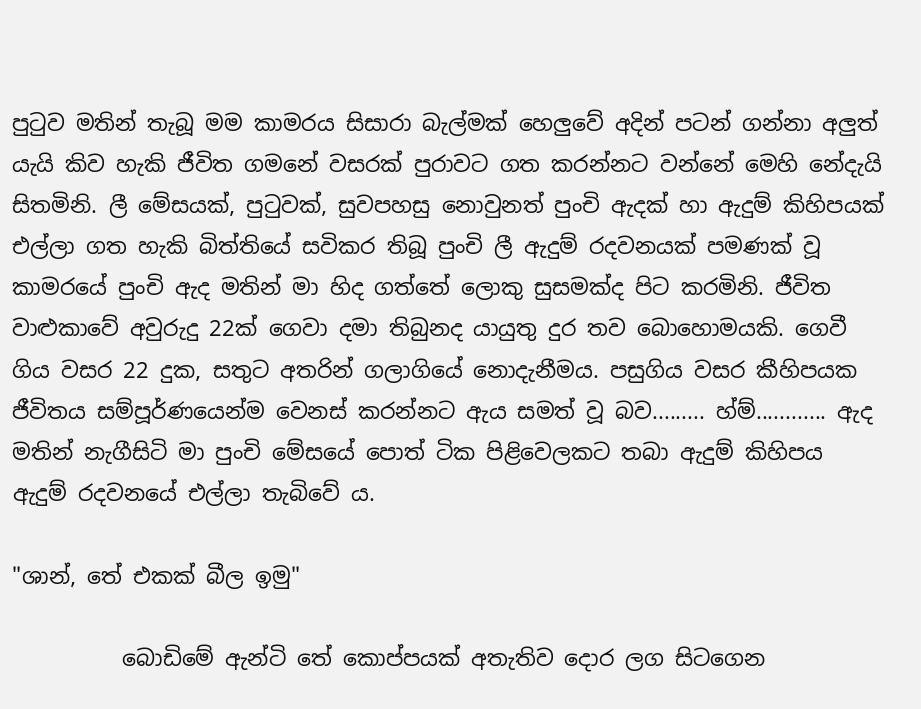පුටුව මතින් තැබූ මම කාමරය සිසාරා බැල්මක් හෙලුවේ අදින් පටන් ගන්නා අලුත් යැයි කිව හැකි ජීවිත ගමනේ වසරක් පුරාවට ගත කරන්නට වන්නේ මෙහි නේදැයි සිතමිනි. ලී මේසයක්, පුටුවක්, සුවපහසු නොවුනත් පුංචි ඇදක් හා ඇදුම් කිහිපයක් එල්ලා ගත හැකි බිත්තියේ සවිකර තිබූ පුංචි ලී ඇදුම් රදවනයක් පමණක් වූ කාමරයේ පුංචි ඇද මතින් මා හිද ගත්තේ ලොකු සුසමක්ද පිට කරමිනි. ජීවිත වාළුකාවේ අවුරුදු 22ක් ගෙවා දමා තිබුනද යායුතු දුර තව බොහොමයකි. ගෙවී ගිය වසර 22 දුක, සතුට අතරින් ගලාගියේ නොදැනීමය. පසුගිය වසර කීහිපයක ජීවිතය සම්පූර්ණයෙන්ම වෙනස් කරන්නට ඇය සමත් වූ බව......... හ්ම්............ ඇද මතින් නැගීසිටි මා පුංචි මේසයේ පොත් ටික පිළිවෙලකට තබා ඇදුම් කිහිපය ඇදුම් රදවනයේ එල්ලා තැබිවේ ය.

"ශාන්, තේ එකක් බීල ඉමු"

          බොඩිමේ ඇන්ටි තේ කොප්පයක් අතැතිව දොර ලග සිටගෙන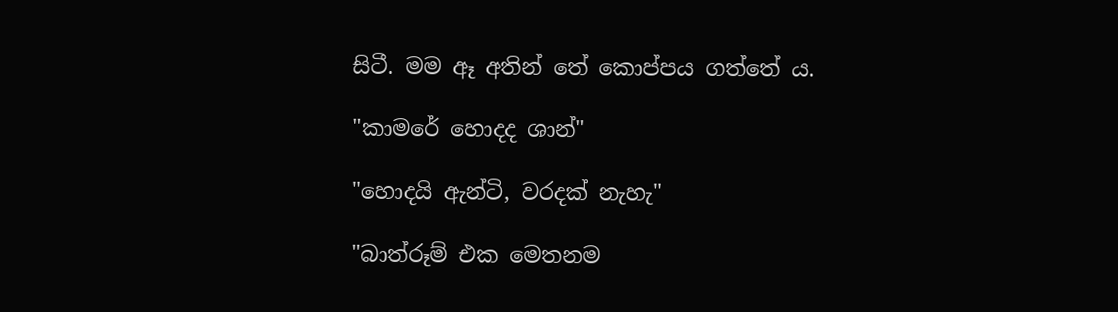සිටී. මම ඈ අතින් තේ කොප්පය ගත්තේ ය.

"කාමරේ හොදද ශාන්"

"හොදයි ඇන්ටි, වරදක් නැහැ"

"බාත්රූම් එක මෙතනම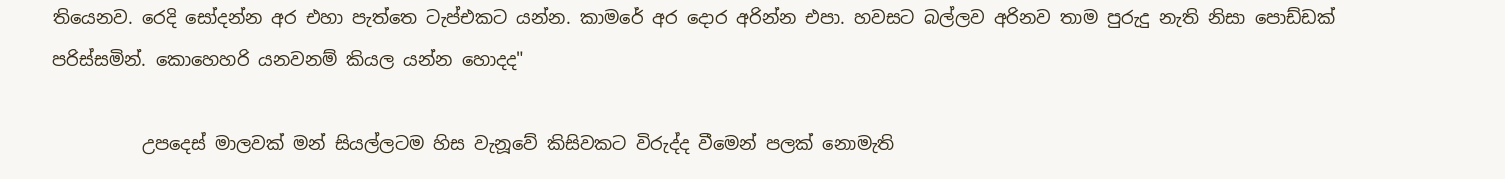තියෙනව. රෙදි සෝදන්න අර එහා පැත්තෙ ටැප්එකට යන්න. කාමරේ අර දොර අරින්න එපා. හවසට බල්ලව අරිනව තාම පුරුදු නැති නිසා පොඩ්ඩක් පරිස්සමින්. කොහෙහරි යනවනම් කියල යන්න හොදද"

          උපදෙස් මාලවක් මන් සියල්ලටම හිස වැනූවේ කිසිවකට විරුද්ද වීමෙන් පලක් නොමැති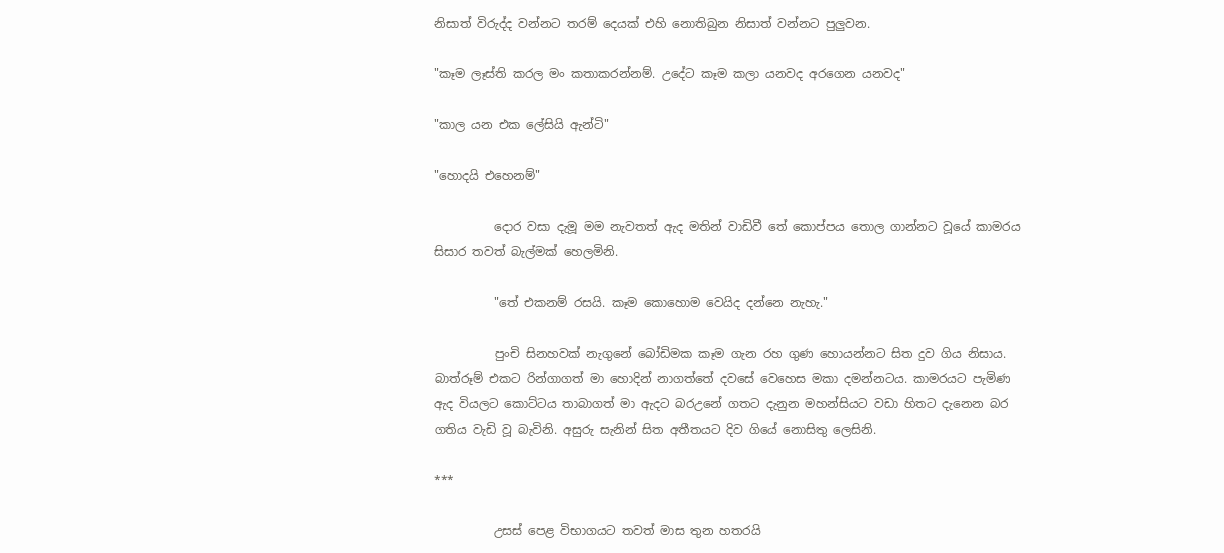නිසාත් විරුද්ද වන්නට තරම් දෙයක් එහි නොතිබුන නිසාත් වන්නට පුලුවන.

"කෑම ලෑස්ති කරල මං කතාකරන්නම්. උදේට කෑම කලා යනවද අරගෙන යනවද"

"කාල යන එක ලේසියි ඇන්ටි"

"හොදයි එහෙනම්"

          දොර වසා දැමූ මම නැවතත් ඇද මතින් වාඩිවී තේ කොප්පය තොල ගාන්නට වූයේ කාමරය සිසාර තවත් බැල්මක් හෙලමිනි.

          "තේ එකනම් රසයි. කෑම කොහොම වෙයිද දන්නෙ නැහැ."

          පුංචි සිනහවක් නැගුනේ බෝඩිමක කෑම ගැන රහ ගුණ හොයන්නට සිත දුව ගිය නිසාය. බාත්රූම් එකට රින්ගාගත් මා හොදින් නාගත්තේ දවසේ වෙහෙස මකා දමන්නටය. කාමරයට පැමිණ ඇද වියලට කොට්ටය තාබාගත් මා ඇදට බරඋනේ ගතට දැනුන මහන්සියට වඩා හිතට දැනෙන බර ගතිය වැඩි වූ බැවිනි. අසුරු සැනින් සිත අතීතයට දිව ගියේ නොසිතු ලෙසිනි.

***

          උසස් පෙළ විභාගයට තවත් මාස තුන හතරයි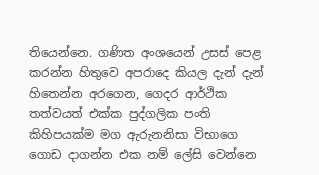තියෙන්නෙ. ගණිත අංශයෙන් උසස් පෙළ කරන්න හිතුවෙ අපරාදෙ කියල දැන් දැන් හිතෙන්න අරගෙන, ගෙදර ආර්ථික තත්වයත් එක්ක පුද්ගලික පංති කිහිපයක්ම මග ඇරුනනිසා විභාගෙ ගොඩ දාගන්න එක නම් ලේසි වෙන්නෙ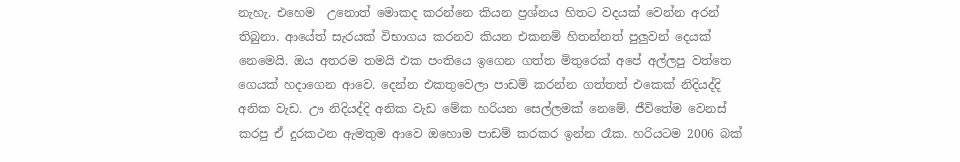නැහැ. එහෙම  උනොත් මොකද කරන්නෙ කියන ප්‍රශ්නය හිතට වදයක් වෙන්න අරන් තිබුනා. ආයේත් සැරයක් විභාගය කරනව කියන එකනම් හිතන්නත් පුලුවන් දෙයක් නෙමෙයි. ඔය අතරම තමයි එක පංතියෙ ඉගෙන ගත්ත මිතුරෙක් අපේ අල්ලපු වත්තෙ ගෙයක් හදාගෙන ආවෙ. දෙන්න එකතුවෙලා පාඩම් කරන්න ගත්තත් එකෙක් නිදියද්දි අනික වැඩ. ඌ නිදියද්දි අනික වැඩ මේක හරියන සෙල්ලමක් නෙමේ. ජීවිතේම වෙනස් කරපු ඒ දුරකථන ඇමතුම ආවෙ ඔහොම පාඩම් කරකර ඉන්න රෑක. හරියටම 2006 බක්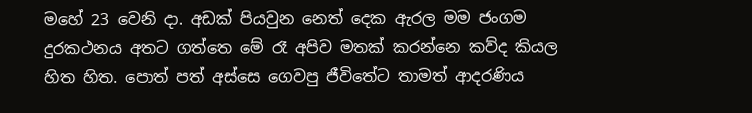මහේ 23 වෙනි දා. අඩක් පියවුන නෙත් දෙක ඇරල මම ජංගම දුරකථනය අතට ගත්තෙ මේ රෑ අපිව මතක් කරන්නෙ කව්ද කියල හිත හිත. පොත් පත් අස්සෙ ගෙවපු ජීවිතේට තාමත් ආදරණිය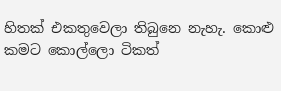හිතක් එකතුවෙලා තිබුනෙ නැහැ. කොළු කමට කොල්ලො ටිකත්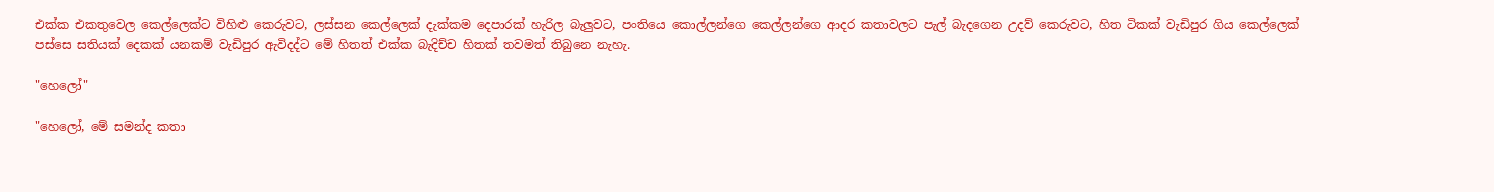එක්ක එකතුවෙල කෙල්ලෙක්ට විහිළු කෙරුවට, ලස්සන කෙල්ලෙක් දැක්කම දෙපාරක් හැරිල බැලුවට, පංතියෙ කොල්ලන්ගෙ කෙල්ලන්ගෙ ආදර කතාවලට පැල් බැදගෙන උදව් කෙරුවට, හිත ටිකක් වැඩිපුර ගිය කෙල්ලෙක් පස්සෙ සතියක් දෙකක් යනකම් වැඩිපුර ඇවිදද්ට මේ හිතත් එක්ක බැදිච්ච හිතක් තවමත් තිබුනෙ නැහැ.

"හෙලෝ"

"හෙලෝ, මේ සමන්ද කතා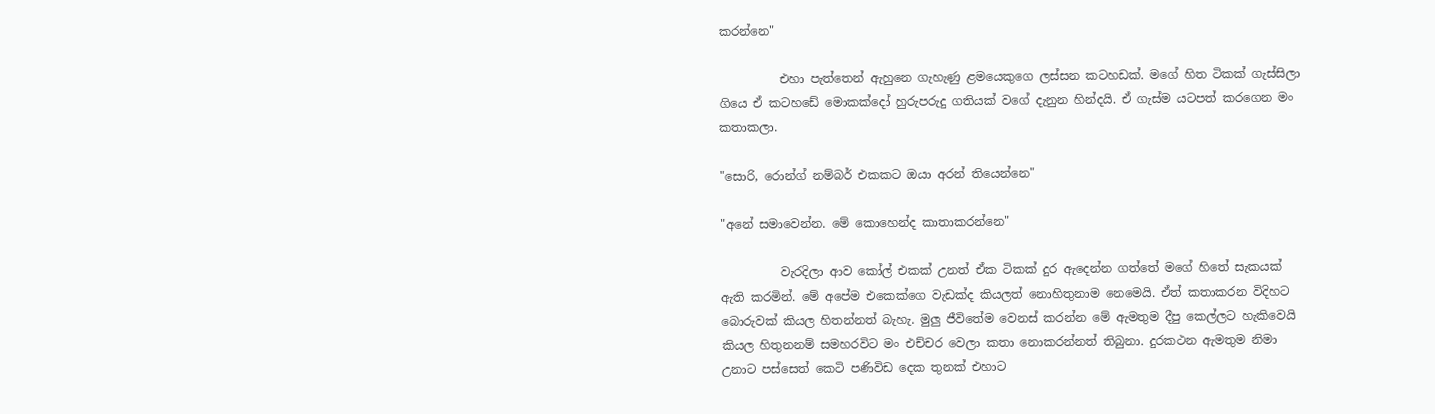කරන්නෙ"

          එහා පැත්තෙන් ඇහුනෙ ගැහැණු ළමයෙකුගෙ ලස්සන කටහඩක්. මගේ හිත ටිකක් ගැස්සිලා ගියෙ ඒ කටහඩේ මොකක්දෝ හුරුපරුදු ගතියක් වගේ දැනුන හින්දයි. ඒ ගැස්ම යටපත් කරගෙන මං කතාකලා.

"සොරි, රොන්ග් නම්බර් එකකට ඔයා අරන් තියෙන්නෙ"

"අනේ සමාවෙන්න. මේ කොහෙන්ද කාතාකරන්නෙ"

          වැරදිලා ආව කෝල් එකක් උනත් ඒක ටිකක් දුර ඇදෙන්න ගත්තේ මගේ හිතේ සැකයක් ඇති කරමින්. මේ අපේම එකෙක්ගෙ වැඩක්ද කියලත් නොහිතුනාම නෙමෙයි. ඒත් කතාකරන විදිහට බොරුවක් කියල හිතන්නත් බැහැ. මුලු ජීවිතේම වෙනස් කරන්න මේ ඇමතුම දීපු කෙල්ලට හැකිවෙයි කියල හිතුනනම් සමහරවිට මං එච්චර වෙලා කතා නොකරන්නත් තිබුනා. දුරකථන ඇමතුම නිමා උනාට පස්සෙත් කෙටි පණිවිඩ දෙක තුනක් එහාට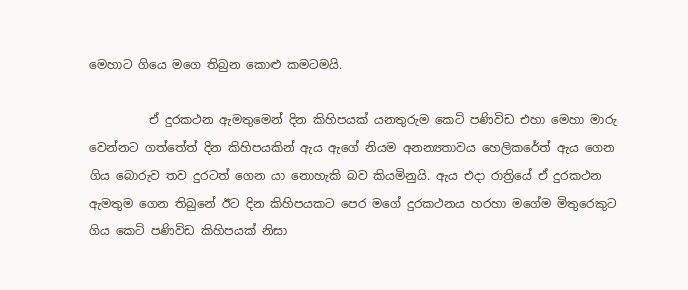මෙහාට ගියෙ මගෙ තිබුන කොළු කමටමයි.

          ඒ දුරකථන ඇමතුමෙන් දින කිහිපයක් යනතුරුම කෙටි පණිවිඩ එහා මෙහා මාරු වෙන්නට ගත්තේත් දින කිහිපයකින් ඇය ඇගේ නියම අනන්‍යතාවය හෙලිකරේත් ඇය ගෙන ගිය බොරුව තව දුරටත් ගෙන යා නොහැකි බව කියමිනුයි. ඇය එදා රාත්‍රියේ ඒ දුරකථන ඇමතුම ගෙන තිබුනේ ඊට දින කිහිපයකට පෙර මගේ දුරකථනය හරහා මගේම මිතුරෙකුට ගිය කෙටි පණිවිඩ කිහිපයක් නිසා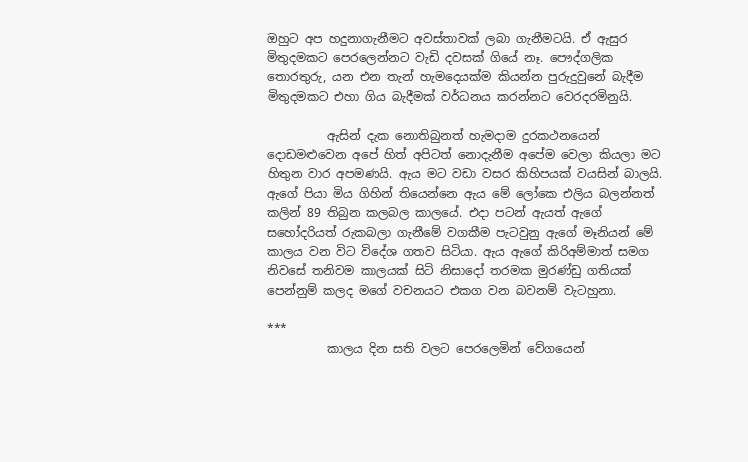ඔහුට අප හදුනාගැනීමට අවස්තාවක් ලබා ගැනීමටයි. ඒ ඇසුර මිතුදමකට පෙරලෙන්නට වැඩි දවසක් ගියේ නෑ. පෞද්ගලික තොරතුරු, යන එන තැන් හැමදෙයක්ම කියන්න පුරුදුවුනේ බැදීම මිතුදමකට එහා ගිය බැදීමක් වර්ධනය කරන්නට වෙරදරමිනුයි.

          ඇසින් දැක නොතිබුනත් හැමදාම දුරකථනයෙන් දොඩමළුවෙන අපේ හිත් අපිටත් නොදැනීම අපේම වෙලා කියලා මට හිතුන වාර අපමණයි. ඇය මට වඩා වසර කිහිපයක් වයසින් බාලයි. ඇගේ පියා මිය ගිහින් තියෙන්නෙ ඇය මේ ලෝකෙ එලිය බලන්නත් කලින් 89 තිබුන කලබල කාලයේ. එදා පටන් ඇයත් ඇගේ සහෝදරියත් රුකබලා ගැනීමේ වගකීම පැටවුනු ඇගේ මෑනියන් මේ කාලය වන විට විදේශ ගතව සිටියා. ඇය ඇගේ කිරිඅම්මාත් සමග නිවසේ තනිවම කාලයක් සිටි නිසාදෝ තරමක මුරණ්ඩු ගතියක් පෙන්නුම් කලද මගේ වචනයට එකග වන බවනම් වැටහුනා.

***
          කාලය දින සති වලට පෙරලෙමින් වේගයෙන්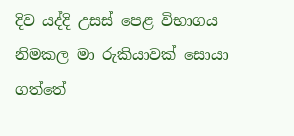දිව යද්දි උසස් පෙළ විභාගය නිමකල මා රුකියාවක් සොයා ගත්තේ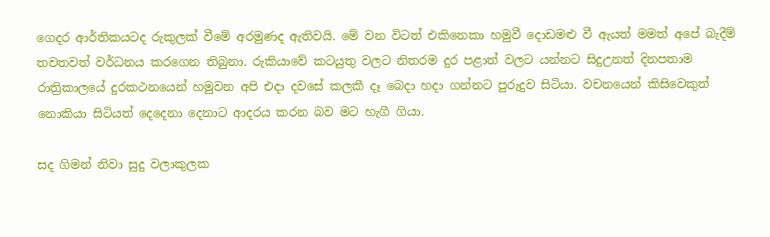ගෙදර ආර්තිකයටද රුකුලක් වීමේ අරමුණද ඇතිවයි. මේ වන විටත් එකිනෙකා හමුවී දොඩමළු වී ඇයත් මමත් අපේ බැදීම් තවතවත් වර්ධනය කරගෙන තිබුනා. රුකියාවේ කටයුතු වලට නිතරම දුර පළාත් වලට යන්නට සිදුඋනත් දිනපතාම රාත්‍රිකාලයේ දුරකථනයෙන් හමුවන අපි එදා දවසේ කලකී දෑ බෙදා හදා ගන්නට පුරුදුව සිටියා. වචනයෙන් කිසිවෙකුත් නොකියා සිටියත් දෙදෙනා දෙනාට ආදරය කරන බව මට හැගී ගියා.

සද ගිමන් නිවා සුදු වලාකුලක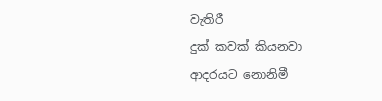වැතිරී
දුක් කවක් කියනවා ආදරයට නොනිමී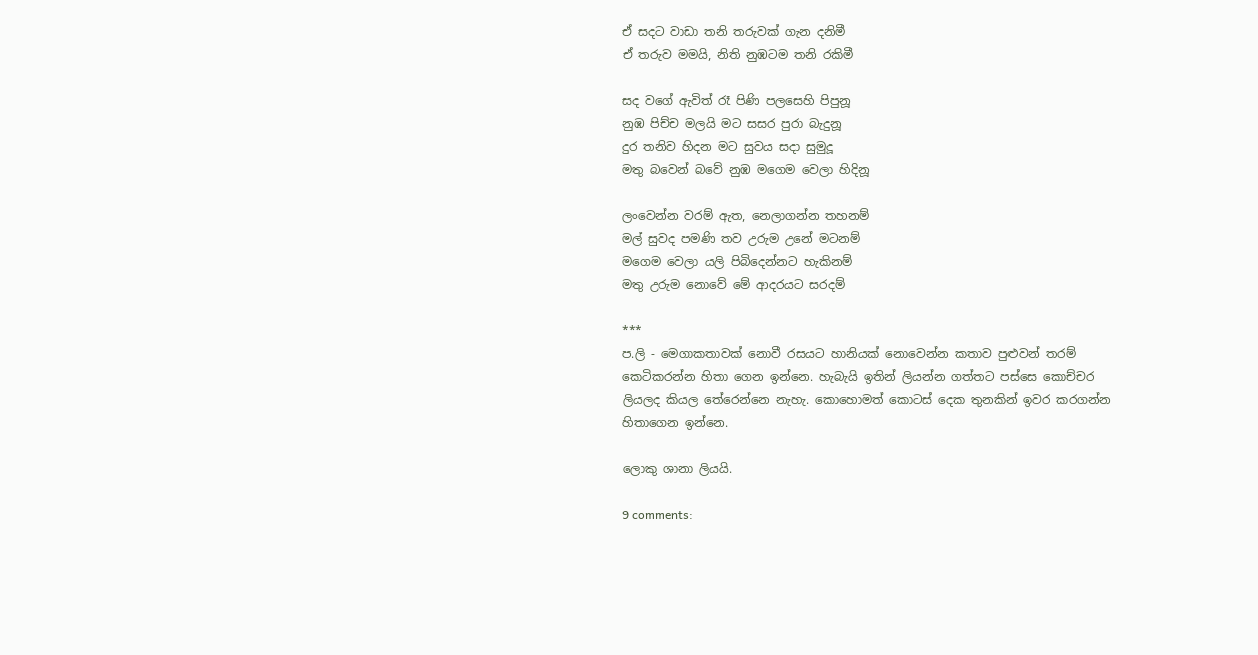ඒ සදට වාඩා තනි තරුවක් ගැන දනිමී
ඒ තරුව මමයි, නිති නුඹටම තනි රකිමී

සද වගේ ඇවිත් රෑ පිණි පලසෙහි පිපුනූ
නුඹ පිච්ච මලයි මට සසර පුරා බැදුනූ
දුර තනිව හිදන මට සුවය සදා සුමුදූ
මතු බවෙන් බවේ නුඹ මගෙම වෙලා හිදිනූ

ලංවෙන්න වරම් ඇත, නෙලාගන්න තහනම්
මල් සුවද පමණි තව උරුම උනේ මටනම්
මගෙම වෙලා යලි පිබිදෙන්නට හැකිනම්
මතු උරුම නොවේ මේ ආදරයට සරදම්

***
ප.ලි - මෙගාකතාවක් නොවී රසයට හානියක් නොවෙන්න කතාව පුළුවන් තරම් කෙටිකරන්න හිතා ගෙන ඉන්නෙ. හැබැයි ඉතින් ලියන්න ගත්තට පස්සෙ කොච්චර ලියලද කියල තේරෙන්නෙ නැහැ. කොහොමත් කොටස් දෙක තුනකින් ඉවර කරගන්න හිතාගෙන ඉන්නෙ.

ලොකු ශානා ලියයි.

9 comments: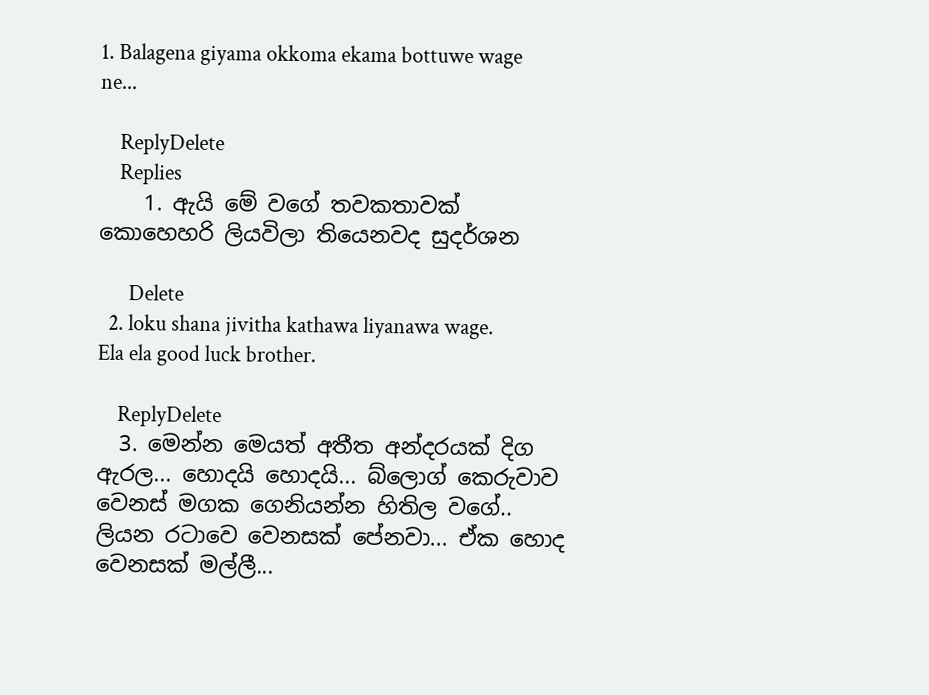1. Balagena giyama okkoma ekama bottuwe wage ne...

    ReplyDelete
    Replies
    1. ඇයි මේ වගේ තවකතාවක් කොහෙහරි ලියවිලා තියෙනවද සුදර්ශන

      Delete
  2. loku shana jivitha kathawa liyanawa wage. Ela ela good luck brother.

    ReplyDelete
  3. මෙන්න මෙයත් අතීත අන්දරයක් දිග ඇරල... හොදයි හොදයි... බ්ලොග් කෙරුවාව වෙනස් මගක ගෙනියන්න හිතිල වගේ.. ලියන රටාවෙ වෙනසක් පේනවා... ඒක හොද වෙනසක් මල්ලී...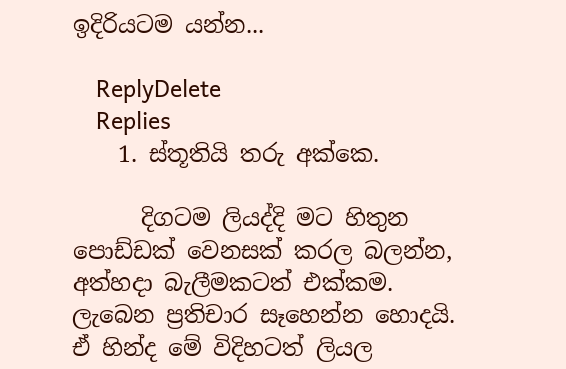ඉදිරියටම යන්න...

    ReplyDelete
    Replies
    1. ස්තූතියි තරු අක්කෙ.

      දිගටම ලියද්දි මට හිතුන පොඩ්ඩක් වෙනසක් කරල බලන්න, අත්හදා බැලීමකටත් එක්කම. ලැබෙන ප්‍රතිචාර සෑහෙන්න හොදයි. ඒ හින්ද මේ විදිහටත් ලියල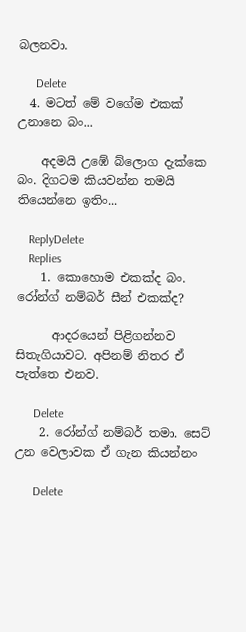බලනවා.

      Delete
  4. මටත් මේ වගේම එකක් උනානෙ බං...

    අදමයි උඹේ බ්ලොග දැක්කෙ බං. දිගටම කියවන්න තමයි තියෙන්නෙ ඉතිං...

    ReplyDelete
    Replies
    1. කොහොම එකක්ද බං. රෝන්ග් නම්බර් සීන් එකක්ද?

      ආදරයෙන් පිළිගන්නව සිතැගියාවට. අපිනම් නිතර ඒ පැත්තෙ එනව.

      Delete
    2. රෝන්ග් නම්බර් තමා. සෙට් උන වෙලාවක ඒ ගැන කියන්නං

      Delete